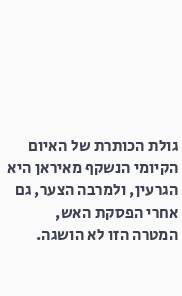גולת הכותרת של האיום הקיומי הנשקף מאיראן היא הגרעין, ולמרבה הצער, גם אחרי הפסקת האש, המטרה הזו לא הושגה.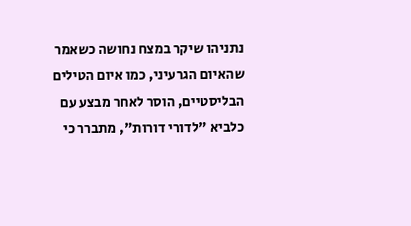נתניהו שיקר במצח נחושה כשאמר שהאיום הגרעיני, כמו איום הטילים הבליסטיים, הוסר לאחר מבצע עם כלביא "לדורי דורות", מתברר כי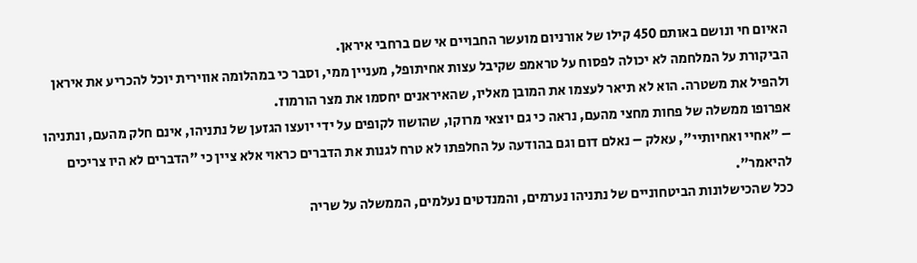האיום חי ונושם באותם 450 קילו של אורניום מועשר החבויים אי שם ברחבי איראן.
הביקורת על המלחמה לא יכולה לפסוח על טראמפ שקיבל עצות אחיתופל, מעניין ממי, וסבר כי במהלומה אווירית יוכל להכריע את איראן ולהפיל את משטרה. הוא לא תיאר לעצמו את המובן מאליו, שהאיראנים יחסמו את מצר הורמוז.
אפרופו ממשלה של פחות מחצי מהעם, נראה כי גם יוצאי מרוקו, שהושוו לקופים על ידי יועצו הגזען של נתניהו, אינם חלק מהעם, ונתניהו – "אחיי ואחיותיי", עאלק – נאלם דום וגם בהודעה על החלפתו לא טרח לגנות את הדברים כראוי אלא ציין כי "הדברים לא היו צריכים להיאמר".
ככל שהכישלונות הביטחוניים של נתניהו נערמים, והמנדטים נעלמים, הממשלה על שריה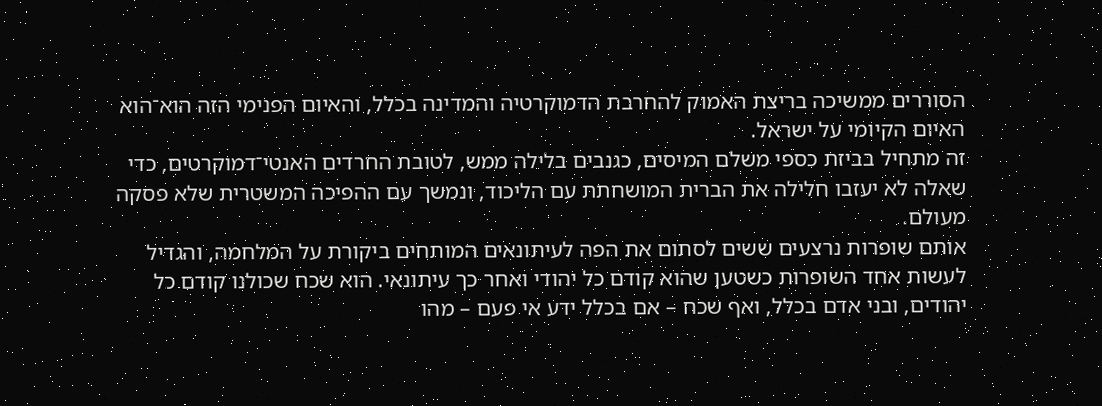הסוררים ממשיכה בריצת האמוק להחרבת הדמוקרטיה והמדינה בכלל, והאיום הפנימי הזה הוא־הוא האיום הקיומי על ישראל.
זה מתחיל בביזת כספי משלם המיסים, כגנבים בלילה ממש, לטובת החרדים האנטי־דמוקרטים, כדי שאלה לא יעזבו חלילה את הברית המושחתת עם הליכוד, ונמשך עם ההפיכה המשטרית שלא פסקה מעולם.
אותם שופרות נרצעים ששים לסתום את הפה לעיתונאים המותחים ביקורת על המלחמה, והגדיל לעשות אחד השופרות כשטען שהוא קודם כל יהודי ואחר כך עיתונאי. הוא שכח שכולנו קודם כל יהודים, ובני אדם בכלל, ואף שכח – אם בכלל ידע אי פעם – מהו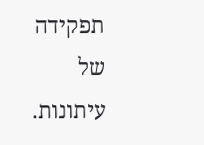תפקידה של עיתונות.